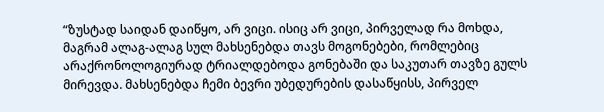“ზუსტად საიდან დაიწყო, არ ვიცი. ისიც არ ვიცი, პირველად რა მოხდა, მაგრამ ალაგ-ალაგ სულ მახსენებდა თავს მოგონებები, რომლებიც არაქრონოლოგიურად ტრიალდებოდა გონებაში და საკუთარ თავზე გულს მირევდა. მახსენებდა ჩემი ბევრი უბედურების დასაწყისს, პირველ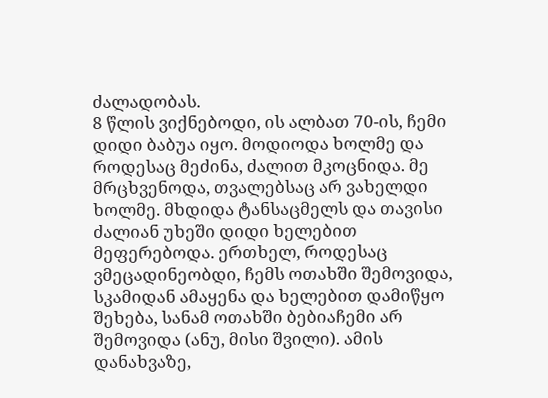ძალადობას.
8 წლის ვიქნებოდი, ის ალბათ 70-ის, ჩემი დიდი ბაბუა იყო. მოდიოდა ხოლმე და როდესაც მეძინა, ძალით მკოცნიდა. მე მრცხვენოდა, თვალებსაც არ ვახელდი ხოლმე. მხდიდა ტანსაცმელს და თავისი ძალიან უხეში დიდი ხელებით მეფერებოდა. ერთხელ, როდესაც ვმეცადინეობდი, ჩემს ოთახში შემოვიდა, სკამიდან ამაყენა და ხელებით დამიწყო შეხება, სანამ ოთახში ბებიაჩემი არ შემოვიდა (ანუ, მისი შვილი). ამის დანახვაზე,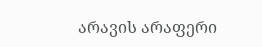არავის არაფერი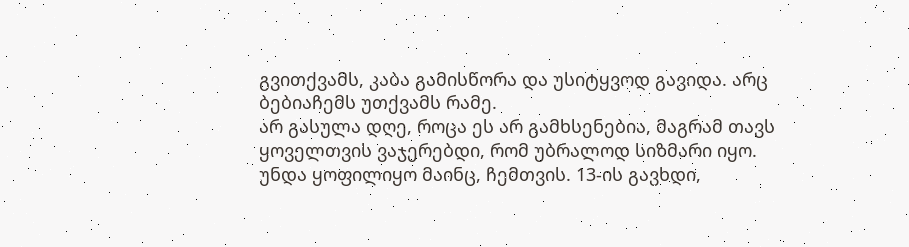გვითქვამს, კაბა გამისწორა და უსიტყვოდ გავიდა. არც ბებიაჩემს უთქვამს რამე.
არ გასულა დღე, როცა ეს არ გამხსენებია, მაგრამ თავს ყოველთვის ვაჯერებდი, რომ უბრალოდ სიზმარი იყო. უნდა ყოფილიყო მაინც, ჩემთვის. 13-ის გავხდი,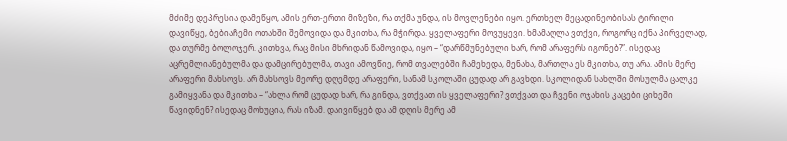მძიმე დეპრესია დამეწყო, ამის ერთ-ერთი მიზეზი, რა თქმა უნდა, ის მოვლენები იყო. ერთხელ მეცადინეობისას ტირილი დავიწყე, ბებიაჩემი ოთახში შემოვიდა და მკითხა, რა მჭირდა. ყველაფერი მოვუყევი. ხმამაღლა ვთქვი, როგორც იქნა პირველად, და თურმე ბოლოჯერ. კითხვა, რაც მისი მხრიდან წამოვიდა, იყო – “დარწმუნებული ხარ, რომ არაფერს იგონებ?”. ისედაც აცრემლიანებულმა და დამცირებულმა, თავი ამოვწიე, რომ თვალებში ჩამეხედა, მენახა, მართლა ეს მკითხა, თუ არა. ამის მერე არაფერი მახსოვს. არ მახსოვს მეორე დღემდე არაფერი, სანამ სკოლაში ცუდად არ გავხდი. სკოლიდან სახლში მოსულმა ცალკე გამიყვანა და მკითხა – “ახლა რომ ცუდად ხარ, რა გინდა, ვთქვათ ის ყველაფერი? ვთქვათ და ჩვენი ოჯახის კაცები ციხეში წავიდნენ? ისედაც მოხუცია, რას იზამ. დაივიწყებ და ამ დღის მერე ამ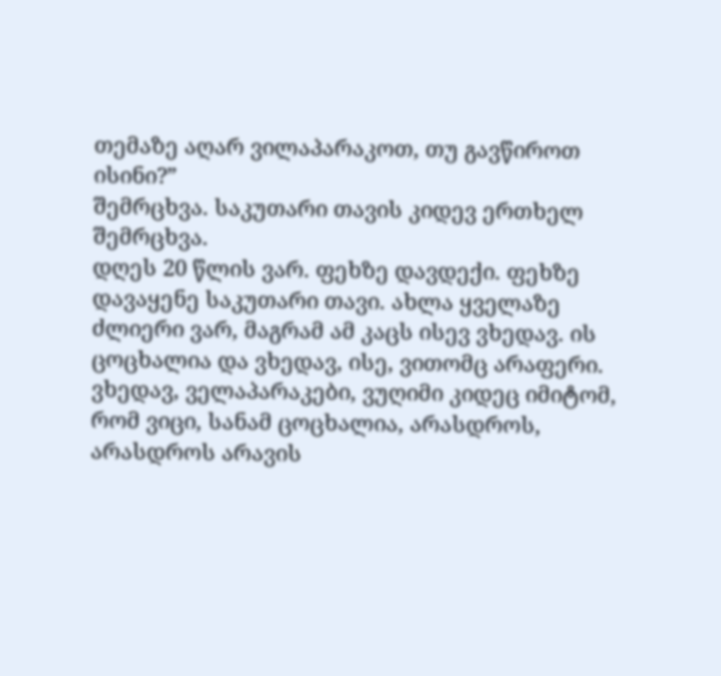თემაზე აღარ ვილაპარაკოთ, თუ გავწიროთ ისინი?”
შემრცხვა. საკუთარი თავის კიდევ ერთხელ შემრცხვა.
დღეს 20 წლის ვარ. ფეხზე დავდექი. ფეხზე დავაყენე საკუთარი თავი. ახლა ყველაზე ძლიერი ვარ, მაგრამ ამ კაცს ისევ ვხედავ. ის ცოცხალია და ვხედავ, ისე, ვითომც არაფერი. ვხედავ, ველაპარაკები, ვუღიმი კიდეც იმიტომ, რომ ვიცი, სანამ ცოცხალია, არასდროს, არასდროს არავის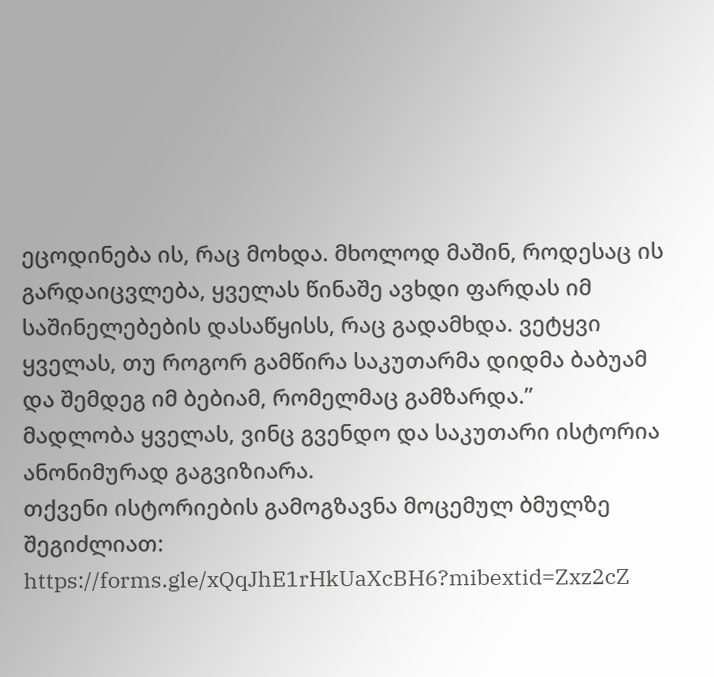ეცოდინება ის, რაც მოხდა. მხოლოდ მაშინ, როდესაც ის გარდაიცვლება, ყველას წინაშე ავხდი ფარდას იმ საშინელებების დასაწყისს, რაც გადამხდა. ვეტყვი ყველას, თუ როგორ გამწირა საკუთარმა დიდმა ბაბუამ და შემდეგ იმ ბებიამ, რომელმაც გამზარდა.”
მადლობა ყველას, ვინც გვენდო და საკუთარი ისტორია ანონიმურად გაგვიზიარა.
თქვენი ისტორიების გამოგზავნა მოცემულ ბმულზე შეგიძლიათ: https://forms.gle/xQqJhE1rHkUaXcBH6?mibextid=Zxz2cZ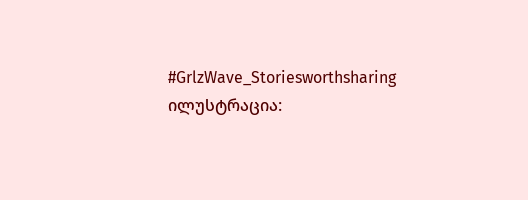#GrlzWave_Storiesworthsharing
ილუსტრაცია: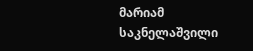მარიამ საკნელაშვილი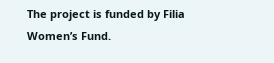The project is funded by Filia Women’s Fund.